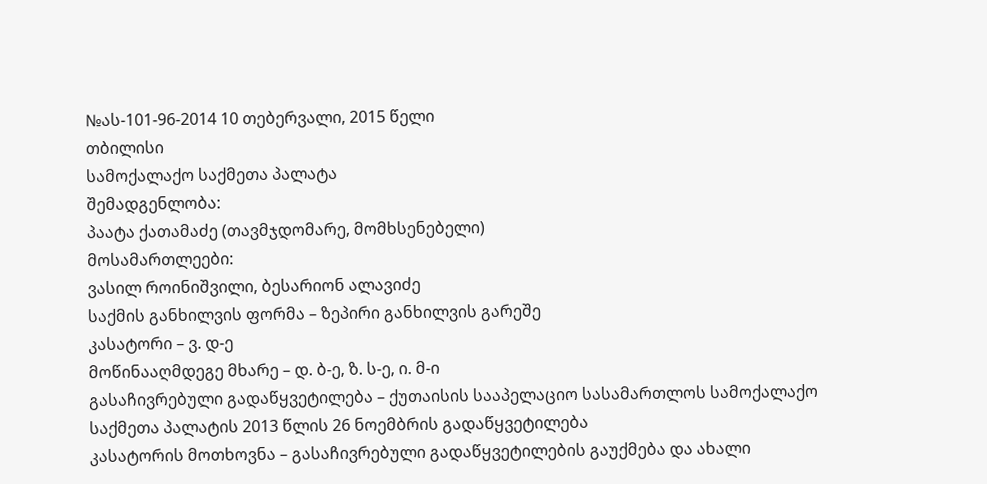№ას-101-96-2014 10 თებერვალი, 2015 წელი
თბილისი
სამოქალაქო საქმეთა პალატა
შემადგენლობა:
პაატა ქათამაძე (თავმჯდომარე, მომხსენებელი)
მოსამართლეები:
ვასილ როინიშვილი, ბესარიონ ალავიძე
საქმის განხილვის ფორმა – ზეპირი განხილვის გარეშე
კასატორი – ვ. დ-ე
მოწინააღმდეგე მხარე – დ. ბ-ე, ზ. ს-ე, ი. მ-ი
გასაჩივრებული გადაწყვეტილება – ქუთაისის სააპელაციო სასამართლოს სამოქალაქო საქმეთა პალატის 2013 წლის 26 ნოემბრის გადაწყვეტილება
კასატორის მოთხოვნა – გასაჩივრებული გადაწყვეტილების გაუქმება და ახალი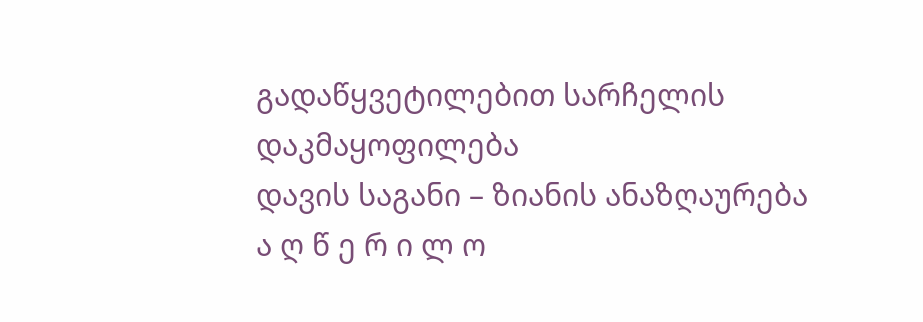გადაწყვეტილებით სარჩელის დაკმაყოფილება
დავის საგანი – ზიანის ანაზღაურება
ა ღ წ ე რ ი ლ ო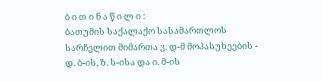ბ ი თ ი ნ ა წ ი ლ ი :
ბათუმის საქალაქო სასამართლოს სარჩელით მიმართა ვ. დ-მ მოპასუხეების - დ. ბ-ის, ზ. ს-ისა და ი. მ-ის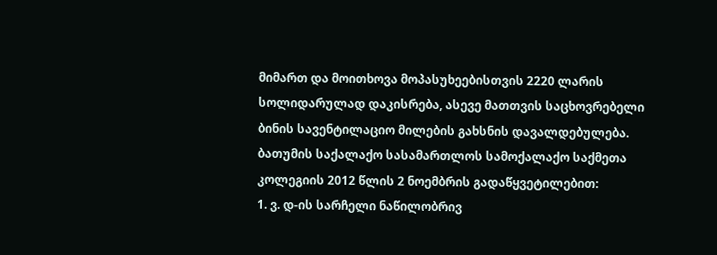მიმართ და მოითხოვა მოპასუხეებისთვის 2220 ლარის სოლიდარულად დაკისრება, ასევე მათთვის საცხოვრებელი ბინის სავენტილაციო მილების გახსნის დავალდებულება.
ბათუმის საქალაქო სასამართლოს სამოქალაქო საქმეთა კოლეგიის 2012 წლის 2 ნოემბრის გადაწყვეტილებით:
1. ვ. დ-ის სარჩელი ნაწილობრივ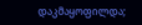დაკმაყოფილდა;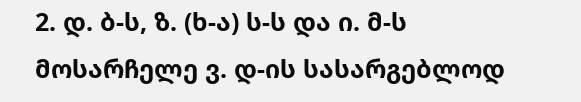2. დ. ბ-ს, ზ. (ხ-ა) ს-ს და ი. მ-ს მოსარჩელე ვ. დ-ის სასარგებლოდ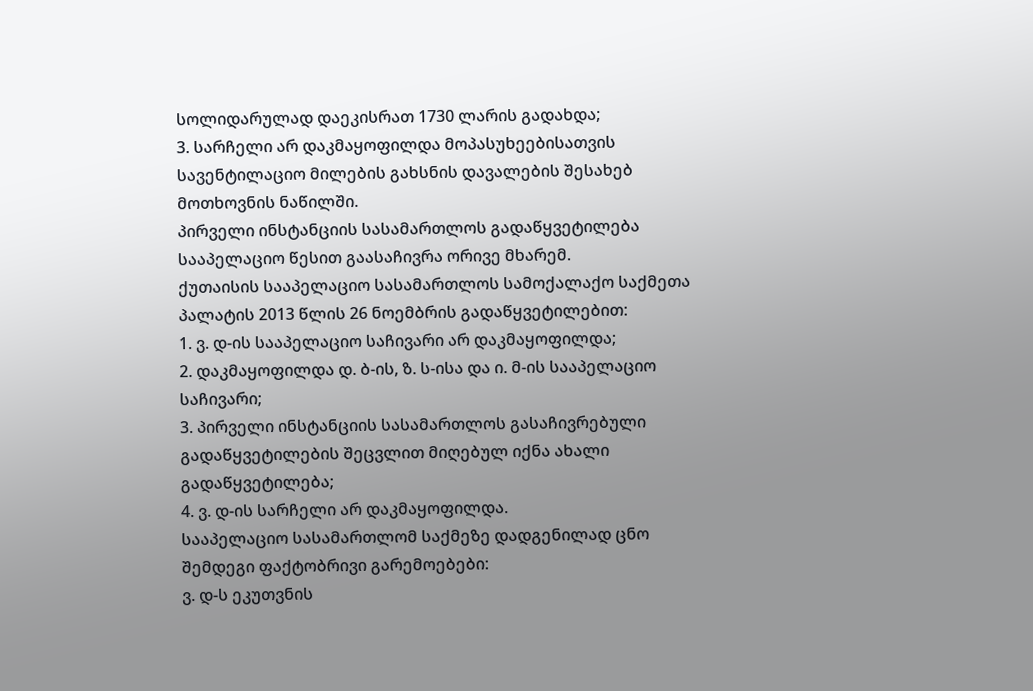სოლიდარულად დაეკისრათ 1730 ლარის გადახდა;
3. სარჩელი არ დაკმაყოფილდა მოპასუხეებისათვის სავენტილაციო მილების გახსნის დავალების შესახებ მოთხოვნის ნაწილში.
პირველი ინსტანციის სასამართლოს გადაწყვეტილება სააპელაციო წესით გაასაჩივრა ორივე მხარემ.
ქუთაისის სააპელაციო სასამართლოს სამოქალაქო საქმეთა პალატის 2013 წლის 26 ნოემბრის გადაწყვეტილებით:
1. ვ. დ-ის სააპელაციო საჩივარი არ დაკმაყოფილდა;
2. დაკმაყოფილდა დ. ბ-ის, ზ. ს-ისა და ი. მ-ის სააპელაციო საჩივარი;
3. პირველი ინსტანციის სასამართლოს გასაჩივრებული გადაწყვეტილების შეცვლით მიღებულ იქნა ახალი გადაწყვეტილება;
4. ვ. დ-ის სარჩელი არ დაკმაყოფილდა.
სააპელაციო სასამართლომ საქმეზე დადგენილად ცნო შემდეგი ფაქტობრივი გარემოებები:
ვ. დ-ს ეკუთვნის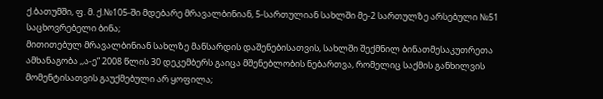ქ.ბათუმში, ფ. მ. ქ.№105-ში მდებარე მრავალბინიან, 5-სართულიან სახლში მე-2 სართულზე არსებული №51 საცხოვრებელი ბინა;
მითითებულ მრავალბინიან სახლზე მანსარდის დაშენებისათვის, სახლში შექმნილ ბინათმესაკუთრეთა ამხანაგობა ,,ა-ე” 2008 წლის 30 დეკემბერს გაიცა მშენებლობის ნებართვა, რომელიც საქმის განხილვის მომენტისათვის გაუქმებული არ ყოფილა;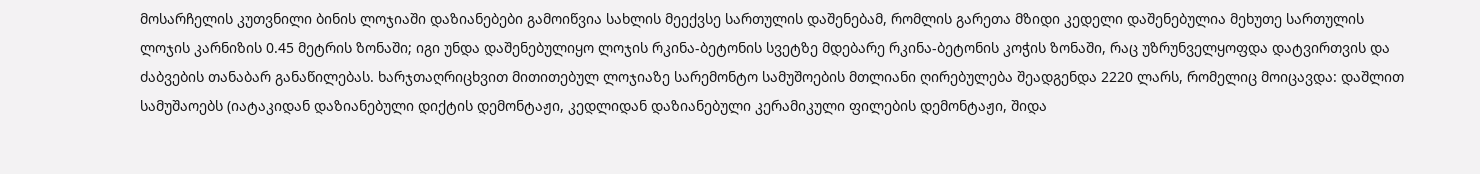მოსარჩელის კუთვნილი ბინის ლოჯიაში დაზიანებები გამოიწვია სახლის მეექვსე სართულის დაშენებამ, რომლის გარეთა მზიდი კედელი დაშენებულია მეხუთე სართულის ლოჯის კარნიზის 0.45 მეტრის ზონაში; იგი უნდა დაშენებულიყო ლოჯის რკინა-ბეტონის სვეტზე მდებარე რკინა-ბეტონის კოჭის ზონაში, რაც უზრუნველყოფდა დატვირთვის და ძაბვების თანაბარ განაწილებას. ხარჯთაღრიცხვით მითითებულ ლოჯიაზე სარემონტო სამუშოების მთლიანი ღირებულება შეადგენდა 2220 ლარს, რომელიც მოიცავდა: დაშლით სამუშაოებს (იატაკიდან დაზიანებული დიქტის დემონტაჟი, კედლიდან დაზიანებული კერამიკული ფილების დემონტაჟი, შიდა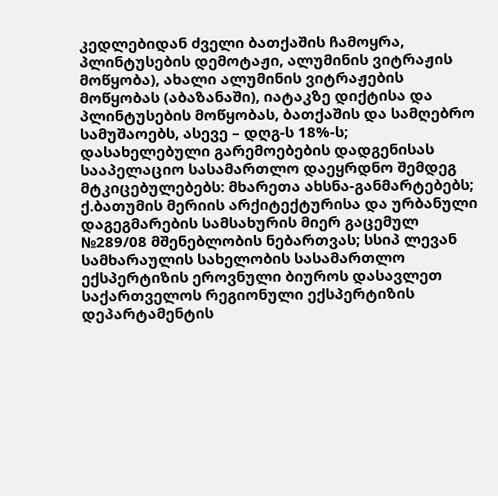კედლებიდან ძველი ბათქაშის ჩამოყრა, პლინტუსების დემოტაჟი, ალუმინის ვიტრაჟის მოწყობა), ახალი ალუმინის ვიტრაჟების მოწყობას (აბაზანაში), იატაკზე დიქტისა და პლინტუსების მოწყობას, ბათქაშის და სამღებრო სამუშაოებს, ასევე – დღგ-ს 18%-ს;
დასახელებული გარემოებების დადგენისას სააპელაციო სასამართლო დაეყრდნო შემდეგ მტკიცებულებებს: მხარეთა ახსნა-განმარტებებს; ქ.ბათუმის მერიის არქიტექტურისა და ურბანული დაგეგმარების სამსახურის მიერ გაცემულ №289/08 მშენებლობის ნებართვას; სსიპ ლევან სამხარაულის სახელობის სასამართლო ექსპერტიზის ეროვნული ბიუროს დასავლეთ საქართველოს რეგიონული ექსპერტიზის დეპარტამენტის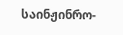საინჟინრო-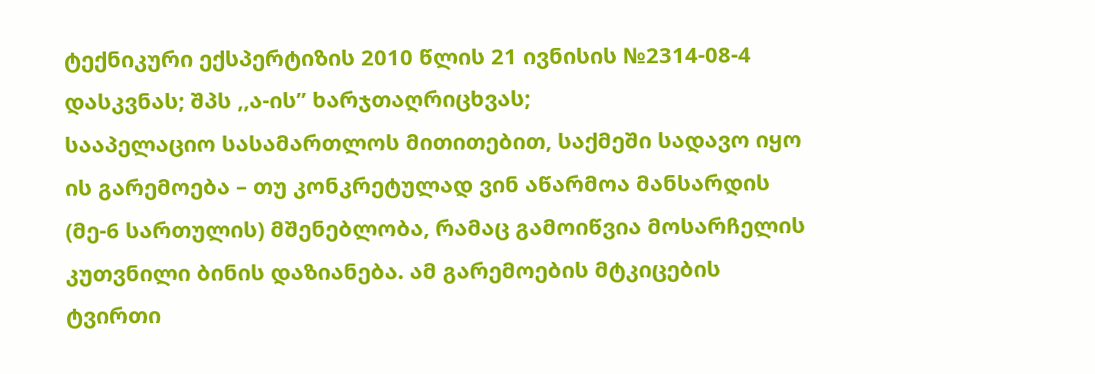ტექნიკური ექსპერტიზის 2010 წლის 21 ივნისის №2314-08-4 დასკვნას; შპს ,,ა-ის” ხარჯთაღრიცხვას;
სააპელაციო სასამართლოს მითითებით, საქმეში სადავო იყო ის გარემოება – თუ კონკრეტულად ვინ აწარმოა მანსარდის (მე-6 სართულის) მშენებლობა, რამაც გამოიწვია მოსარჩელის კუთვნილი ბინის დაზიანება. ამ გარემოების მტკიცების ტვირთი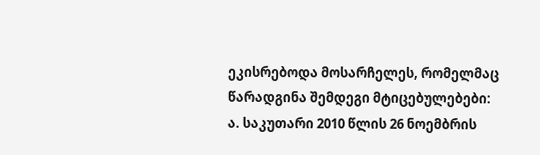ეკისრებოდა მოსარჩელეს, რომელმაც წარადგინა შემდეგი მტიცებულებები:
ა. საკუთარი 2010 წლის 26 ნოემბრის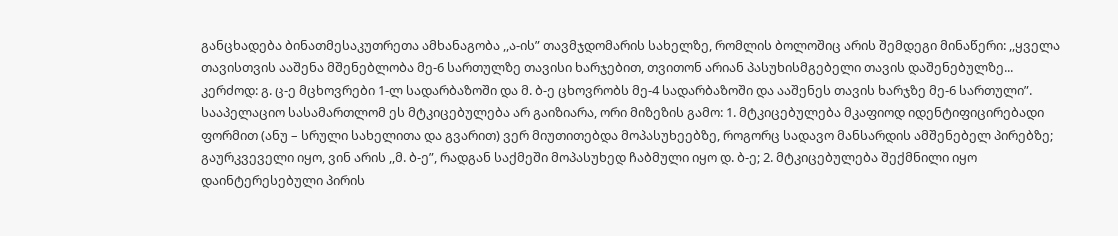განცხადება ბინათმესაკუთრეთა ამხანაგობა ,,ა-ის” თავმჯდომარის სახელზე, რომლის ბოლოშიც არის შემდეგი მინაწერი: ,,ყველა თავისთვის ააშენა მშენებლობა მე-6 სართულზე თავისი ხარჯებით, თვითონ არიან პასუხისმგებელი თავის დაშენებულზე... კერძოდ: გ. ც-ე მცხოვრები 1-ლ სადარბაზოში და მ. ბ-ე ცხოვრობს მე-4 სადარბაზოში და ააშენეს თავის ხარჯზე მე-6 სართული”. სააპელაციო სასამართლომ ეს მტკიცებულება არ გაიზიარა, ორი მიზეზის გამო: 1. მტკიცებულება მკაფიოდ იდენტიფიცირებადი ფორმით (ანუ – სრული სახელითა და გვარით) ვერ მიუთითებდა მოპასუხეებზე, როგორც სადავო მანსარდის ამშენებელ პირებზე; გაურკვეველი იყო, ვინ არის ,,მ. ბ-ე”, რადგან საქმეში მოპასუხედ ჩაბმული იყო დ. ბ-ე; 2. მტკიცებულება შექმნილი იყო დაინტერესებული პირის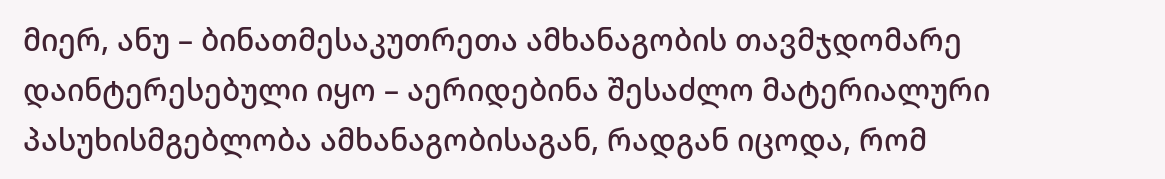მიერ, ანუ – ბინათმესაკუთრეთა ამხანაგობის თავმჯდომარე დაინტერესებული იყო – აერიდებინა შესაძლო მატერიალური პასუხისმგებლობა ამხანაგობისაგან, რადგან იცოდა, რომ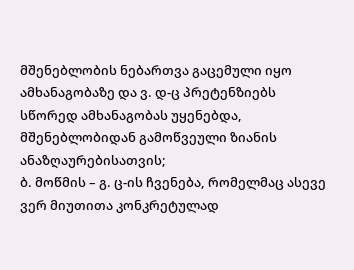მშენებლობის ნებართვა გაცემული იყო ამხანაგობაზე და ვ. დ-ც პრეტენზიებს სწორედ ამხანაგობას უყენებდა, მშენებლობიდან გამოწვეული ზიანის ანაზღაურებისათვის;
ბ. მოწმის – გ. ც-ის ჩვენება, რომელმაც ასევე ვერ მიუთითა კონკრეტულად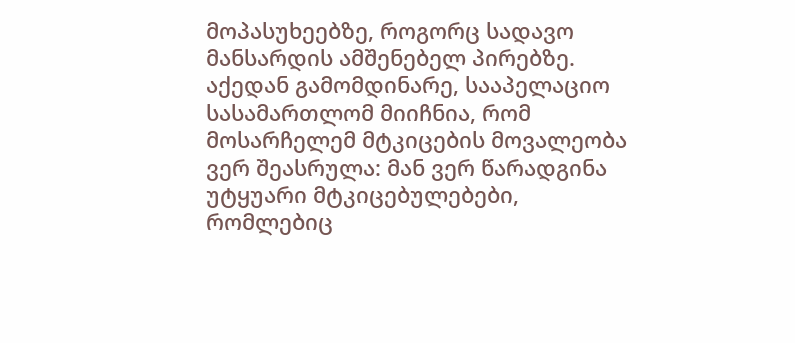მოპასუხეებზე, როგორც სადავო მანსარდის ამშენებელ პირებზე.
აქედან გამომდინარე, სააპელაციო სასამართლომ მიიჩნია, რომ მოსარჩელემ მტკიცების მოვალეობა ვერ შეასრულა: მან ვერ წარადგინა უტყუარი მტკიცებულებები, რომლებიც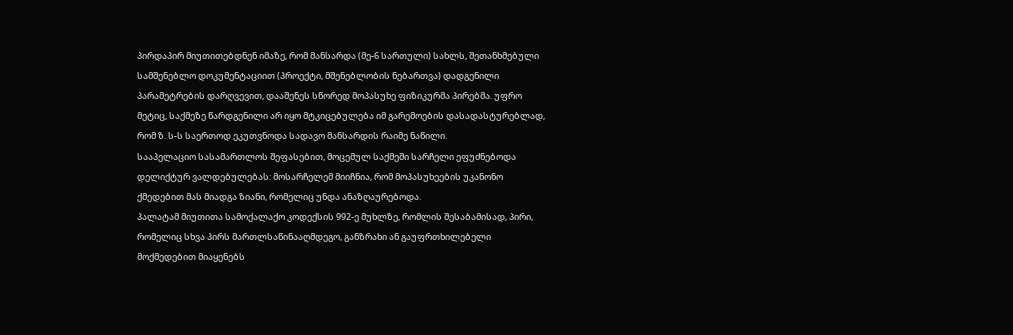პირდაპირ მიუთითებდნენ იმაზე, რომ მანსარდა (მე-6 სართული) სახლს, შეთანხმებული სამშენებლო დოკუმენტაციით (პროექტი, მშენებლობის ნებართვა) დადგენილი პარამეტრების დარღვევით, დააშენეს სწორედ მოპასუხე ფიზიკურმა პირებმა. უფრო მეტიც, საქმეზე წარდგენილი არ იყო მტკიცებულება იმ გარემოების დასადასტურებლად, რომ ზ. ს-ს საერთოდ ეკუთვნოდა სადავო მანსარდის რაიმე ნაწილი.
სააპელაციო სასამართლოს შეფასებით, მოცემულ საქმეში სარჩელი ეფუძნებოდა დელიქტურ ვალდებულებას: მოსარჩელემ მიიჩნია, რომ მოპასუხეების უკანონო ქმედებით მას მიადგა ზიანი, რომელიც უნდა ანაზღაურებოდა.
პალატამ მიუთითა სამოქალაქო კოდექსის 992-ე მუხლზე, რომლის შესაბამისად, პირი, რომელიც სხვა პირს მართლსაწინააღმდეგო, განზრახი ან გაუფრთხილებელი მოქმედებით მიაყენებს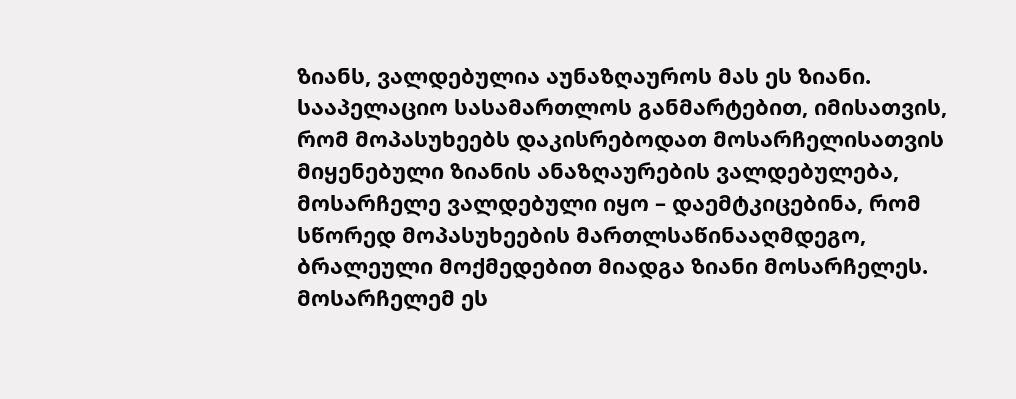ზიანს, ვალდებულია აუნაზღაუროს მას ეს ზიანი.
სააპელაციო სასამართლოს განმარტებით, იმისათვის, რომ მოპასუხეებს დაკისრებოდათ მოსარჩელისათვის მიყენებული ზიანის ანაზღაურების ვალდებულება, მოსარჩელე ვალდებული იყო – დაემტკიცებინა, რომ სწორედ მოპასუხეების მართლსაწინააღმდეგო, ბრალეული მოქმედებით მიადგა ზიანი მოსარჩელეს. მოსარჩელემ ეს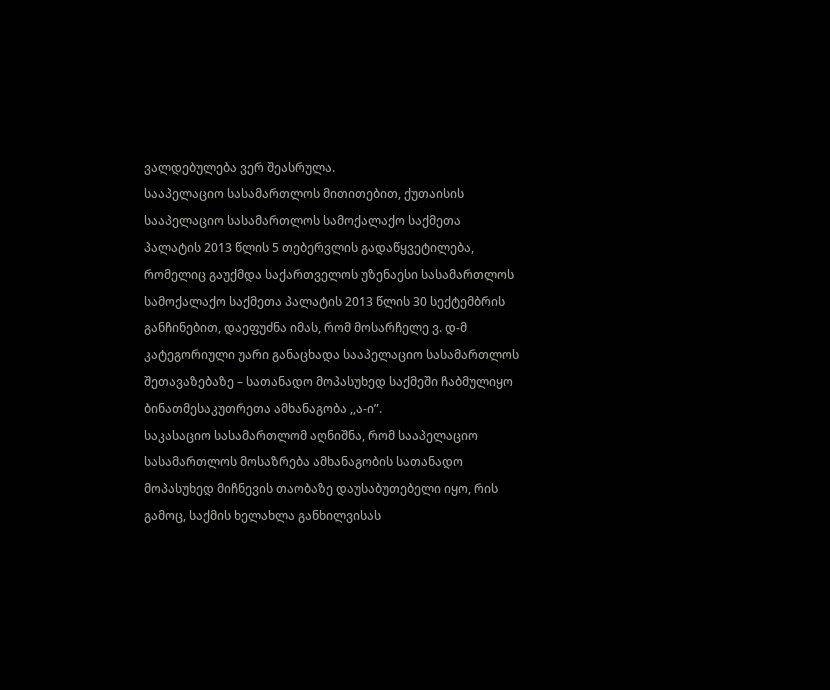ვალდებულება ვერ შეასრულა.
სააპელაციო სასამართლოს მითითებით, ქუთაისის სააპელაციო სასამართლოს სამოქალაქო საქმეთა პალატის 2013 წლის 5 თებერვლის გადაწყვეტილება, რომელიც გაუქმდა საქართველოს უზენაესი სასამართლოს სამოქალაქო საქმეთა პალატის 2013 წლის 30 სექტემბრის განჩინებით, დაეფუძნა იმას, რომ მოსარჩელე ვ. დ-მ კატეგორიული უარი განაცხადა სააპელაციო სასამართლოს შეთავაზებაზე – სათანადო მოპასუხედ საქმეში ჩაბმულიყო ბინათმესაკუთრეთა ამხანაგობა ,,ა-ი”.
საკასაციო სასამართლომ აღნიშნა, რომ სააპელაციო სასამართლოს მოსაზრება ამხანაგობის სათანადო მოპასუხედ მიჩნევის თაობაზე დაუსაბუთებელი იყო, რის გამოც, საქმის ხელახლა განხილვისას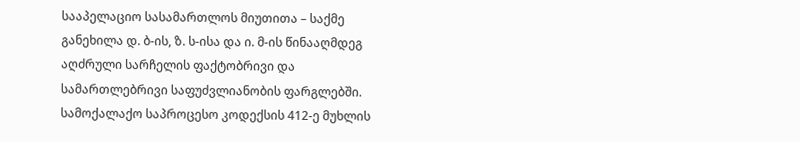სააპელაციო სასამართლოს მიუთითა – საქმე განეხილა დ. ბ-ის, ზ. ს-ისა და ი. მ-ის წინააღმდეგ აღძრული სარჩელის ფაქტობრივი და სამართლებრივი საფუძვლიანობის ფარგლებში. სამოქალაქო საპროცესო კოდექსის 412-ე მუხლის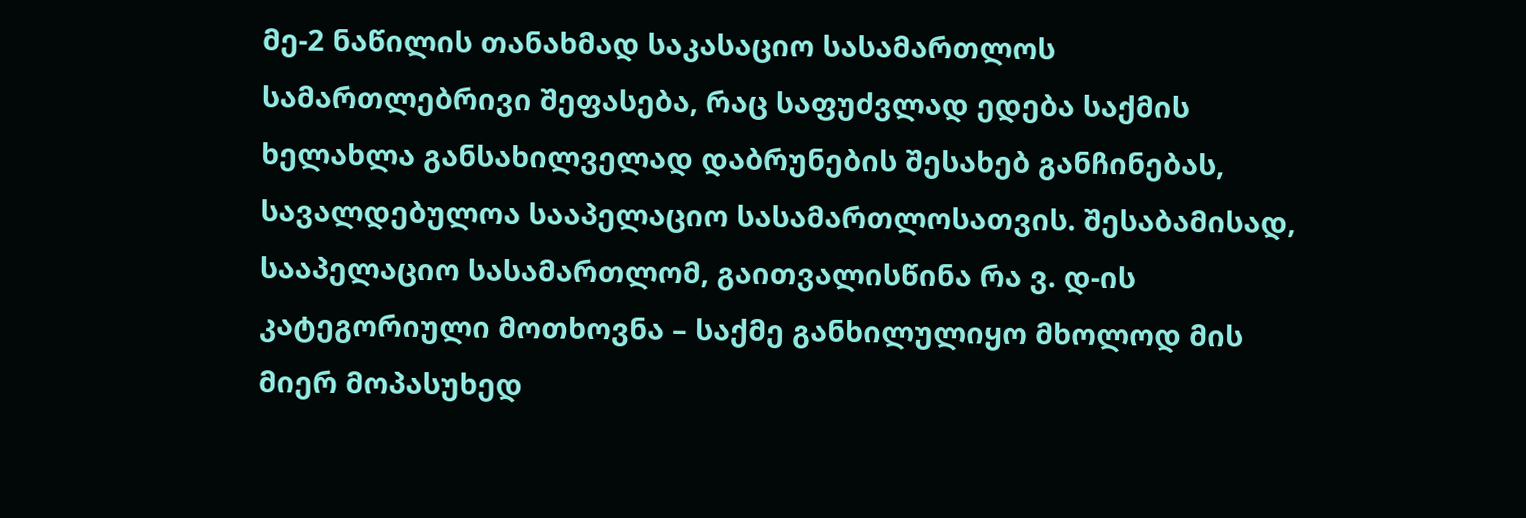მე-2 ნაწილის თანახმად საკასაციო სასამართლოს სამართლებრივი შეფასება, რაც საფუძვლად ედება საქმის ხელახლა განსახილველად დაბრუნების შესახებ განჩინებას, სავალდებულოა სააპელაციო სასამართლოსათვის. შესაბამისად, სააპელაციო სასამართლომ, გაითვალისწინა რა ვ. დ-ის კატეგორიული მოთხოვნა – საქმე განხილულიყო მხოლოდ მის მიერ მოპასუხედ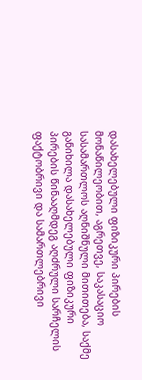დასახელებული ფიზიკური პირების მონაწილეობით, აგრეთვე, საკასაციო სასამართლოს აღნიშნული მითითება, საქმე განიხილა დასახელებული ფიზიკური პირების წინააღმდეგ აღძრული სარჩელის ფაქტობრივი და სამართლებრივი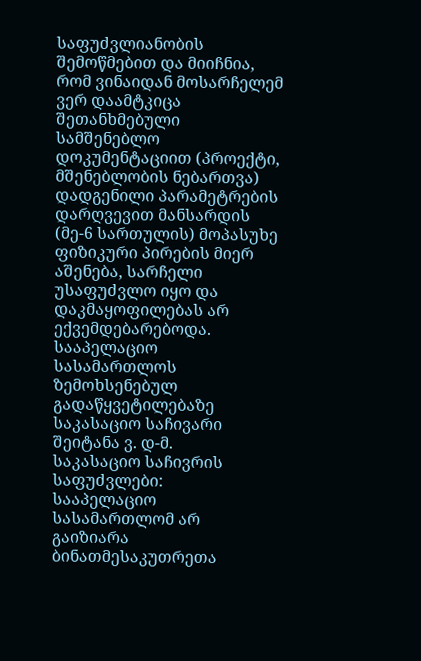საფუძვლიანობის შემოწმებით და მიიჩნია, რომ ვინაიდან მოსარჩელემ ვერ დაამტკიცა შეთანხმებული სამშენებლო დოკუმენტაციით (პროექტი, მშენებლობის ნებართვა) დადგენილი პარამეტრების დარღვევით მანსარდის (მე-6 სართულის) მოპასუხე ფიზიკური პირების მიერ აშენება, სარჩელი უსაფუძვლო იყო და დაკმაყოფილებას არ ექვემდებარებოდა.
სააპელაციო სასამართლოს ზემოხსენებულ გადაწყვეტილებაზე საკასაციო საჩივარი შეიტანა ვ. დ-მ.
საკასაციო საჩივრის საფუძვლები:
სააპელაციო სასამართლომ არ გაიზიარა ბინათმესაკუთრეთა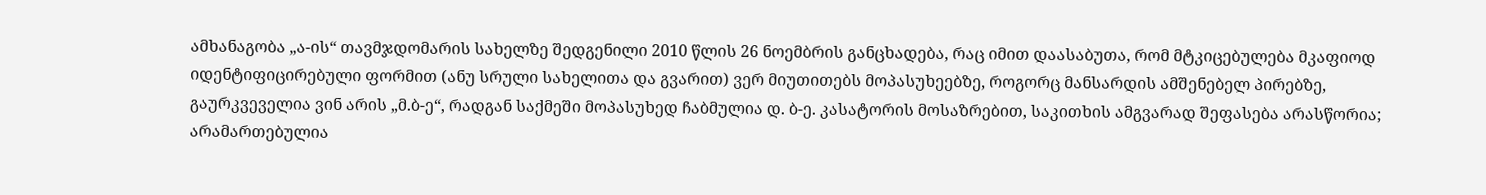ამხანაგობა „ა-ის“ თავმჯდომარის სახელზე შედგენილი 2010 წლის 26 ნოემბრის განცხადება, რაც იმით დაასაბუთა, რომ მტკიცებულება მკაფიოდ იდენტიფიცირებული ფორმით (ანუ სრული სახელითა და გვარით) ვერ მიუთითებს მოპასუხეებზე, როგორც მანსარდის ამშენებელ პირებზე, გაურკვეველია ვინ არის „მ.ბ-ე“, რადგან საქმეში მოპასუხედ ჩაბმულია დ. ბ-ე. კასატორის მოსაზრებით, საკითხის ამგვარად შეფასება არასწორია;
არამართებულია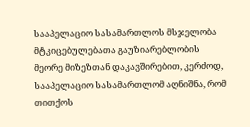სააპელაციო სასამართლოს მსჯელობა მტკიცებულებათა გაუზიარებლობის მეორე მიზეზთან დაკავშირებით, კერძოდ, სააპელაციო სასამართლომ აღნიშნა, რომ თითქოს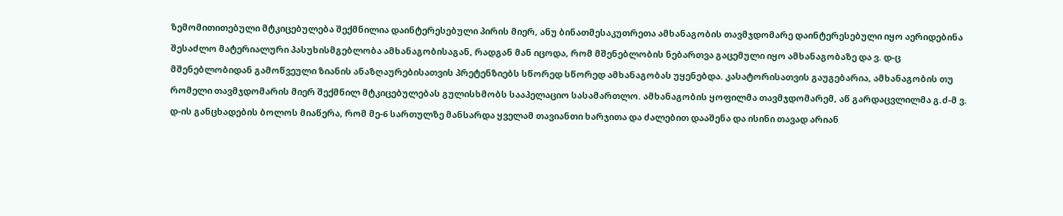ზემომითითებული მტკიცებულება შექმნილია დაინტერესებული პირის მიერ, ანუ ბინათმესაკუთრეთა ამხანაგობის თავმჯდომარე დაინტერესებული იყო აერიდებინა შესაძლო მატერიალური პასუხისმგებლობა ამხანაგობისაგან, რადგან მან იცოდა, რომ მშენებლობის ნებართვა გაცემული იყო ამხანაგობაზე და ვ. დ-ც მშენებლობიდან გამოწვეული ზიანის ანაზღაურებისათვის პრეტენზიებს სწორედ სწორედ ამხანაგობას უყენებდა. კასატორისათვის გაუგებარია, ამხანაგობის თუ რომელი თავმჯდომარის მიერ შექმნილ მტკიცებულებას გულისხმობს სააპელაციო სასამართლო. ამხანაგობის ყოფილმა თავმჯდომარემ, აწ გარდაცვლილმა გ.ძ-მ ვ. დ-ის განცხადების ბოლოს მიაწერა, რომ მე-6 სართულზე მანსარდა ყველამ თავიანთი ხარჯითა და ძალებით დააშენა და ისინი თავად არიან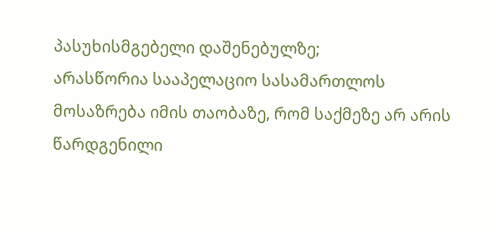პასუხისმგებელი დაშენებულზე;
არასწორია სააპელაციო სასამართლოს მოსაზრება იმის თაობაზე, რომ საქმეზე არ არის წარდგენილი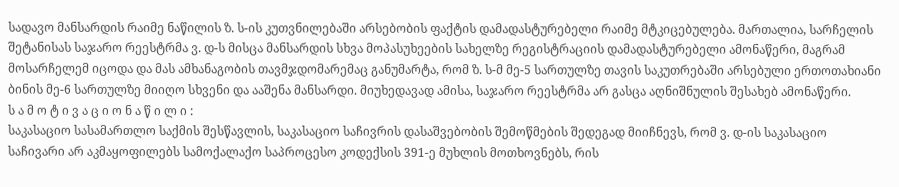სადავო მანსარდის რაიმე ნაწილის ზ. ს-ის კუთვნილებაში არსებობის ფაქტის დამადასტურებელი რაიმე მტკიცებულება. მართალია, სარჩელის შეტანისას საჯარო რეესტრმა ვ. დ-ს მისცა მანსარდის სხვა მოპასუხეების სახელზე რეგისტრაციის დამადასტურებელი ამონაწერი, მაგრამ მოსარჩელემ იცოდა და მას ამხანაგობის თავმჯდომარემაც განუმარტა, რომ ზ. ს-მ მე-5 სართულზე თავის საკუთრებაში არსებული ერთოთახიანი ბინის მე-6 სართულზე მიიღო სხვენი და ააშენა მანსარდი. მიუხედავად ამისა, საჯარო რეესტრმა არ გასცა აღნიშნულის შესახებ ამონაწერი.
ს ა მ ო ტ ი ვ ა ც ი ო ნ ა წ ი ლ ი :
საკასაციო სასამართლო საქმის შესწავლის, საკასაციო საჩივრის დასაშვებობის შემოწმების შედეგად მიიჩნევს, რომ ვ. დ-ის საკასაციო საჩივარი არ აკმაყოფილებს სამოქალაქო საპროცესო კოდექსის 391-ე მუხლის მოთხოვნებს, რის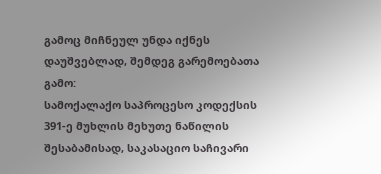გამოც მიჩნეულ უნდა იქნეს დაუშვებლად, შემდეგ გარემოებათა გამო:
სამოქალაქო საპროცესო კოდექსის 391-ე მუხლის მეხუთე ნაწილის შესაბამისად, საკასაციო საჩივარი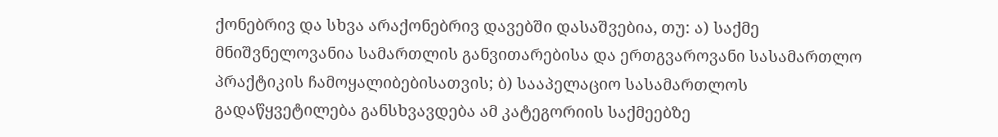ქონებრივ და სხვა არაქონებრივ დავებში დასაშვებია, თუ: ა) საქმე მნიშვნელოვანია სამართლის განვითარებისა და ერთგვაროვანი სასამართლო პრაქტიკის ჩამოყალიბებისათვის; ბ) სააპელაციო სასამართლოს გადაწყვეტილება განსხვავდება ამ კატეგორიის საქმეებზე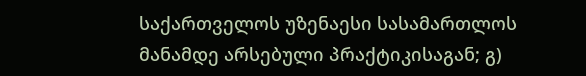საქართველოს უზენაესი სასამართლოს მანამდე არსებული პრაქტიკისაგან; გ)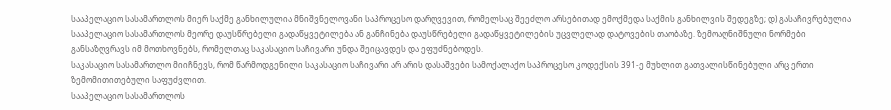სააპელაციო სასამართლოს მიერ საქმე განხილულია მნიშვნელოვანი საპროცესო დარღვევით, რომელსაც შეეძლო არსებითად ემოქმედა საქმის განხილვის შედეგზე; დ) გასაჩივრებულია სააპელაციო სასამართლოს მეორე დაუსწრებელი გადაწყვეტილება ან განჩინება დაუსწრებელი გადაწყვეტილების უცვლელად დატოვების თაობაზე. ზემოაღნიშნული ნორმები განსაზღვრავს იმ მოთხოვნებს, რომელთაც საკასაციო საჩივარი უნდა შეიცავდეს და ეფუძნებოდეს.
საკასაციო სასამართლო მიიჩნევს, რომ წარმოდგენილი საკასაციო საჩივარი არ არის დასაშვები სამოქალაქო საპროცესო კოდექსის 391-ე მუხლით გათვალისწინებული არც ერთი ზემომითითებული საფუძვლით.
სააპელაციო სასამართლოს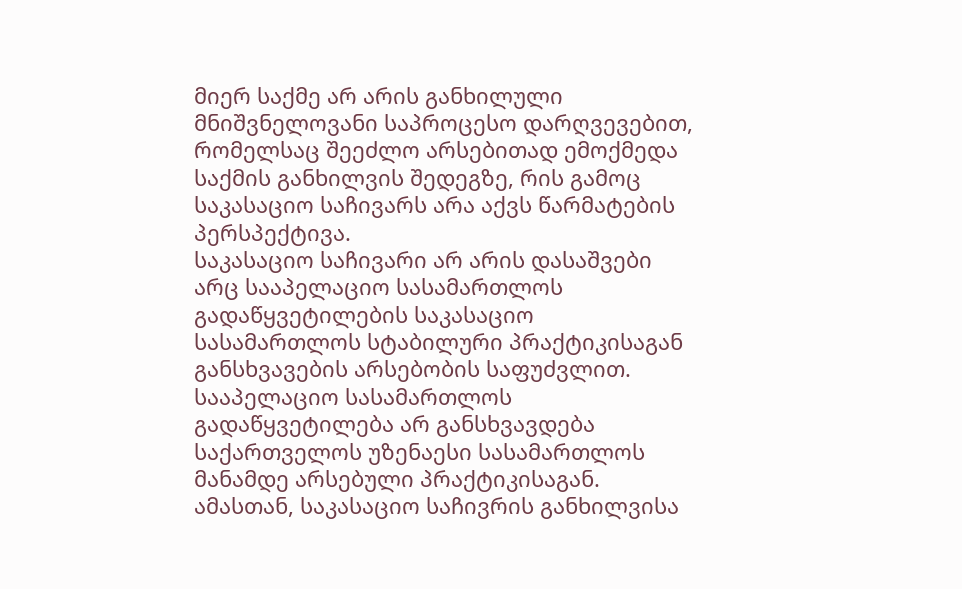მიერ საქმე არ არის განხილული მნიშვნელოვანი საპროცესო დარღვევებით, რომელსაც შეეძლო არსებითად ემოქმედა საქმის განხილვის შედეგზე, რის გამოც საკასაციო საჩივარს არა აქვს წარმატების პერსპექტივა.
საკასაციო საჩივარი არ არის დასაშვები არც სააპელაციო სასამართლოს გადაწყვეტილების საკასაციო სასამართლოს სტაბილური პრაქტიკისაგან განსხვავების არსებობის საფუძვლით. სააპელაციო სასამართლოს გადაწყვეტილება არ განსხვავდება საქართველოს უზენაესი სასამართლოს მანამდე არსებული პრაქტიკისაგან.
ამასთან, საკასაციო საჩივრის განხილვისა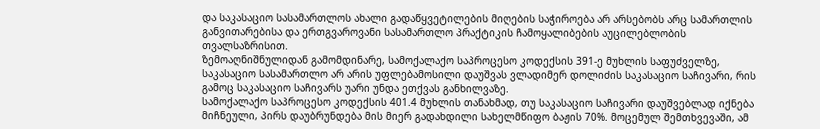და საკასაციო სასამართლოს ახალი გადაწყვეტილების მიღების საჭიროება არ არსებობს არც სამართლის განვითარებისა და ერთგვაროვანი სასამართლო პრაქტიკის ჩამოყალიბების აუცილებლობის თვალსაზრისით.
ზემოაღნიშნულიდან გამომდინარე, სამოქალაქო საპროცესო კოდექსის 391-ე მუხლის საფუძველზე, საკასაციო სასამართლო არ არის უფლებამოსილი დაუშვას ვლადიმერ დოლიძის საკასაციო საჩივარი, რის გამოც საკასაციო საჩივარს უარი უნდა ეთქვას განხილვაზე.
სამოქალაქო საპროცესო კოდექსის 401.4 მუხლის თანახმად, თუ საკასაციო საჩივარი დაუშვებლად იქნება მიჩნეული, პირს დაუბრუნდება მის მიერ გადახდილი სახელმწიფო ბაჟის 70%. მოცემულ შემთხვევაში, ამ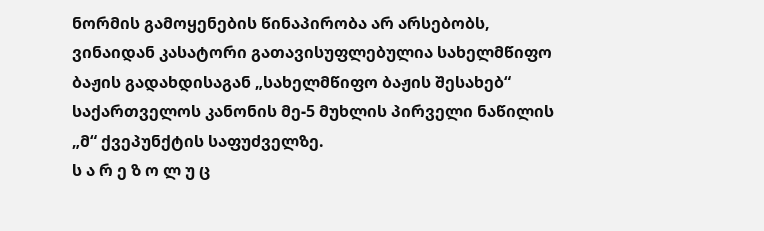ნორმის გამოყენების წინაპირობა არ არსებობს, ვინაიდან კასატორი გათავისუფლებულია სახელმწიფო ბაჟის გადახდისაგან „სახელმწიფო ბაჟის შესახებ“ საქართველოს კანონის მე-5 მუხლის პირველი ნაწილის „მ“ ქვეპუნქტის საფუძველზე.
ს ა რ ე ზ ო ლ უ ც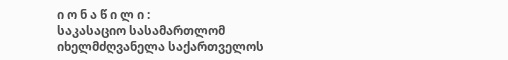ი ო ნ ა წ ი ლ ი :
საკასაციო სასამართლომ იხელმძღვანელა საქართველოს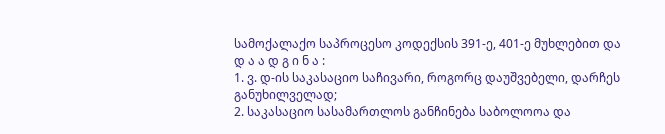სამოქალაქო საპროცესო კოდექსის 391-ე, 401-ე მუხლებით და
დ ა ა დ გ ი ნ ა :
1. ვ. დ-ის საკასაციო საჩივარი, როგორც დაუშვებელი, დარჩეს განუხილველად;
2. საკასაციო სასამართლოს განჩინება საბოლოოა და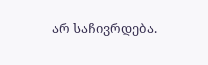არ საჩივრდება.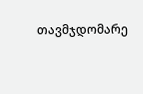თავმჯდომარე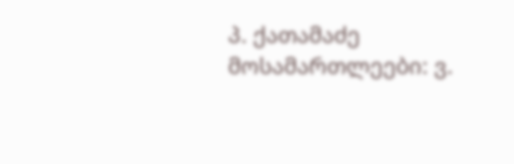პ. ქათამაძე
მოსამართლეები: ვ.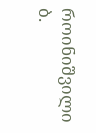როინიშვილი
ბ.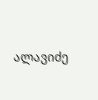ალავიძე